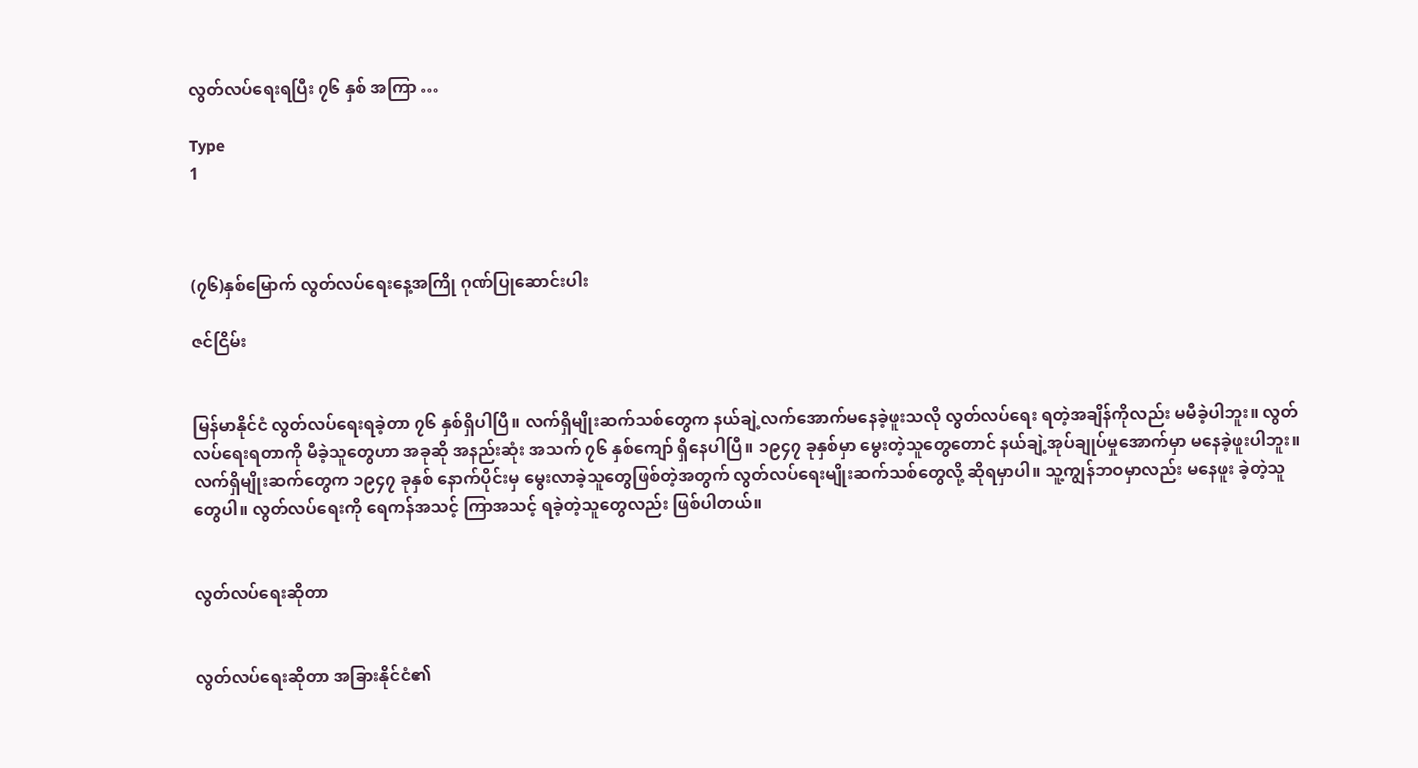လွတ်လပ်ရေးရပြီး ၇၆ နှစ် အကြာ …

Type
1



(၇၆)နှစ်မြောက် လွတ်လပ်ရေးနေ့အကြို ဂုဏ်ပြုဆောင်းပါး

ဇင်ငြိမ်း


မြန်မာနိုင်ငံ လွတ်လပ်ရေးရခဲ့တာ ၇၆ နှစ်ရှိပါပြီ။ လက်ရှိမျိုးဆက်သစ်တွေက နယ်ချဲ့လက်အောက်မနေခဲ့ဖူးသလို လွတ်လပ်ရေး ရတဲ့အချိန်ကိုလည်း မမီခဲ့ပါဘူး။ လွတ်လပ်ရေးရတာကို မီခဲ့သူတွေဟာ အခုဆို အနည်းဆုံး အသက် ၇၆ နှစ်ကျော် ရှိနေပါပြီ။ ၁၉၄၇ ခုနှစ်မှာ မွေးတဲ့သူတွေတောင် နယ်ချဲ့အုပ်ချုပ်မှုအောက်မှာ မနေခဲ့ဖူးပါဘူး။ လက်ရှိမျိုးဆက်တွေက ၁၉၄၇ ခုနှစ် နောက်ပိုင်းမှ မွေးလာခဲ့သူတွေဖြစ်တဲ့အတွက် လွတ်လပ်ရေးမျိုးဆက်သစ်တွေလို့ ဆိုရမှာပါ။ သူ့ကျွန်ဘဝမှာလည်း မနေဖူး ခဲ့တဲ့သူတွေပါ။ လွတ်လပ်ရေးကို ရေကန်အသင့် ကြာအသင့် ရခဲ့တဲ့သူတွေလည်း ဖြစ်ပါတယ်။


လွတ်လပ်ရေးဆိုတာ


လွတ်လပ်ရေးဆိုတာ အခြားနိုင်ငံ၏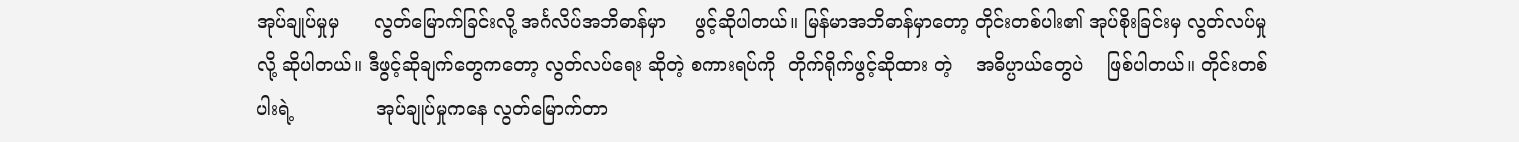အုပ်ချုပ်မှုမှ      လွတ်မြောက်ခြင်းလို့ အင်္ဂလိပ်အဘိဓာန်မှာ     ဖွင့်ဆိုပါတယ်။ မြန်မာအဘိဓာန်မှာတော့ တိုင်းတစ်ပါး၏ အုပ်စိုးခြင်းမှ လွတ်လပ်မှု လို့ ဆိုပါတယ်။ ဒီဖွင့်ဆိုချက်တွေကတော့ လွတ်လပ်ရေး ဆိုတဲ့ စကားရပ်ကို  တိုက်ရိုက်ဖွင့်ဆိုထား တဲ့    အဓိပ္ပာယ်တွေပဲ    ဖြစ်ပါတယ်။ တိုင်းတစ်ပါးရဲ့              အုပ်ချုပ်မှုကနေ လွတ်မြောက်တာ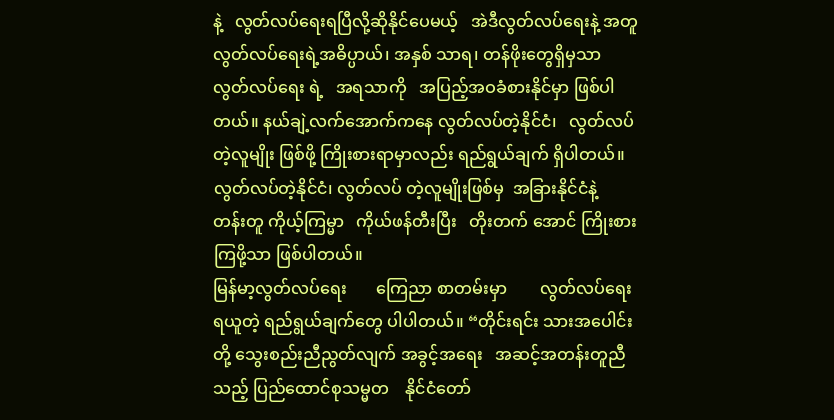နဲ့   လွတ်လပ်ရေးရပြီလို့ဆိုနိုင်ပေမယ့်   အဲဒီလွတ်လပ်ရေးနဲ့ အတူ လွတ်လပ်ရေးရဲ့အဓိပ္ပာယ်၊ အနှစ် သာရ၊ တန်ဖိုးတွေရှိမှသာ လွတ်လပ်ရေး ရဲ့   အရသာကို   အပြည့်အဝခံစားနိုင်မှာ ဖြစ်ပါတယ်။ နယ်ချဲ့လက်အောက်ကနေ လွတ်လပ်တဲ့နိုင်ငံ၊   လွတ်လပ်တဲ့လူမျိုး ဖြစ်ဖို့ ကြိုးစားရာမှာလည်း ရည်ရွယ်ချက် ရှိပါတယ်။ လွတ်လပ်တဲ့နိုင်ငံ၊ လွတ်လပ် တဲ့လူမျိုးဖြစ်မှ  အခြားနိုင်ငံနဲ့   တန်းတူ ကိုယ့်ကြမ္မာ   ကိုယ်ဖန်တီးပြီး   တိုးတက် အောင် ကြိုးစားကြဖို့သာ ဖြစ်ပါတယ်။
မြန်မာ့လွတ်လပ်ရေး       ကြေညာ စာတမ်းမှာ        လွတ်လပ်ရေးရယူတဲ့ ရည်ရွယ်ချက်တွေ ပါပါတယ်။ “တိုင်းရင်း သားအပေါင်းတို့ သွေးစည်းညီညွတ်လျက် အခွင့်အရေး   အဆင့်အတန်းတူညီသည့် ပြည်ထောင်စုသမ္မတ    နိုင်ငံတော်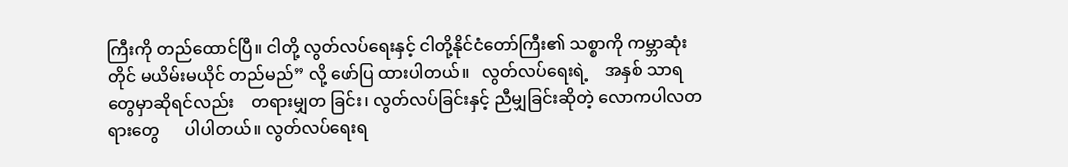ကြီးကို တည်ထောင်ပြီ။ ငါတို့ လွတ်လပ်ရေးနှင့် ငါတို့နိုင်ငံတော်ကြီး၏ သစ္စာကို ကမ္ဘာဆုံး တိုင် မယိမ်းမယိုင် တည်မည်” လို့ ဖော်ပြ ထားပါတယ်။   လွတ်လပ်ရေးရဲ့    အနှစ် သာရတွေမှာဆိုရင်လည်း    တရားမျှတ ခြင်း၊ လွတ်လပ်ခြင်းနှင့် ညီမျှခြင်းဆိုတဲ့ လောကပါလတရားတွေ      ပါပါတယ်။ လွတ်လပ်ရေးရ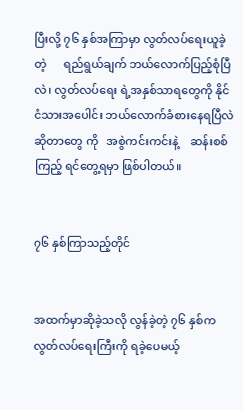ပြီးလို့ ၇၆ နှစ်အကြာမှာ လွတ်လပ်ရေးယူခဲ့တဲ့      ရည်ရွယ်ချက် ဘယ်လောက်ပြည့်စုံပြီလဲ၊ လွတ်လပ်ရေး ရဲ့အနှစ်သာရတွေကို နိုင်ငံသားအပေါင်း ဘယ်လောက်ခံစားနေရပြီလဲ ဆိုတာတွေ ကို   အစွဲကင်းကင်းနဲ့    ဆန်းစစ်ကြည့် ရင်တွေ့ရမှာ ဖြစ်ပါတယ်။


၇၆ နှစ်ကြာသည့်တိုင်


အထက်မှာဆိုခဲ့သလို လွန်ခဲ့တဲ့ ၇၆ နှစ်က လွတ်လပ်ရေးကြီးကို ရခဲ့ပေမယ့်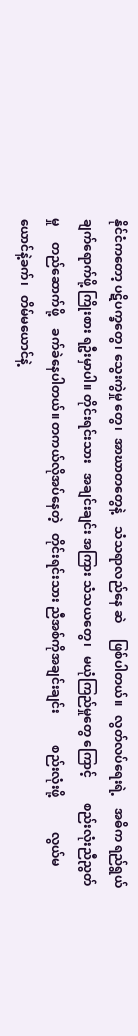နိုင်ငံကတော့ ပဋိပက္ခတွေ၊ သွေးကွဲမှု တွေ၊  အာဃာတတွေနဲ့    သံသရာလည်နေ ဆဲ     ဖြစ်ပါတယ်။   လွတ်လပ်ရေးရဲ့    အဓိက ရည်ရွယ်ချက်ရောက်ဖို့ ကြိုးစား ရဦးမှာပါ။ တိုင်းရင်းသား   အချင်းချင်း အကြား သံသယတွေ၊   မယုံကြည်မှုတွေ ကြောင့်        စည်းလုံးညီညွတ်မှု     တည်ဆောက်ဖို့    ခက်ခဲနေပါတယ်။ တကယ်လိုအပ်နေတဲ့   တိုင်းရင်းသား ညီအစ်ကိုအချင်းချင်း          စည်းလုံးဖို့           လွယ်မယောင်နဲ့ခက်၊   တိမ်မယောင်နဲ့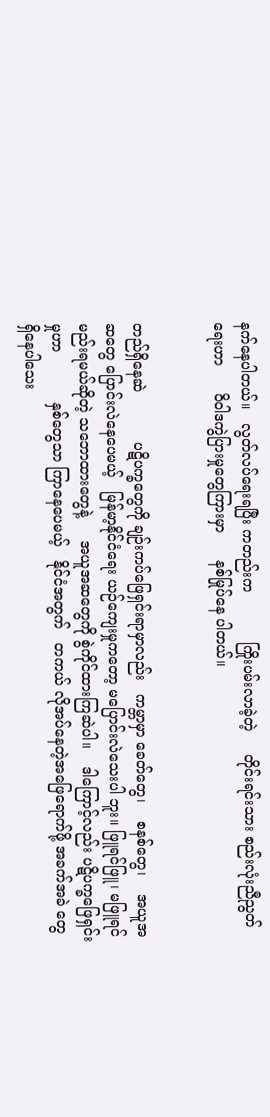နက်နေပါတယ်။   လွတ်လပ်ရေးရပြီး ကတည်းက           ကြိုးပမ်းလာခဲ့တဲ့     တိုင်းရင်းသား စည်းလုံးညီညွတ်ရေးဟာ      ဝိဝါဒကွဲပြားမှုတွေကြားမှာ      နစ်မြုပ်နေ ပါတယ်။


တည်ရှိနေဆဲ           ပဋိပက္ခတွေကို ချဉ်းကပ်ဖြေရှင်းရာမှာလည်း   ကမ္ဘာမှာ ခေတ်တွေ၊    စနစ်တွေ၊    အယူအဆတွေ ပြောင်းလဲနေပေမယ့်   မြန်မာ့နိုင်ငံရေး ယဉ်ကျေးမှုကတော့ မပြောင်းလဲသေးပါ ဘူး။ ဖြူရင်ဖြူ၊ မဖြူရင် မည်းရမယ်ဆိုတဲ့ သဘောထားတွေနဲ့     အယူအဆတွေကို စွဲကိုင်ထားကြဆဲပါ။    ဒါကြောင့်လည်း ပဋိပက္ခဖြေရှင်းမှုဟာ           နှစ်တွေသာ ကြာနေပေမယ့်   နိုင်ငံအတွက်   တကယ် လိုအပ်နေတဲ့အဖြေရောက်ဖို့ အခက်အခဲ တွေ ရှိနေပါသေး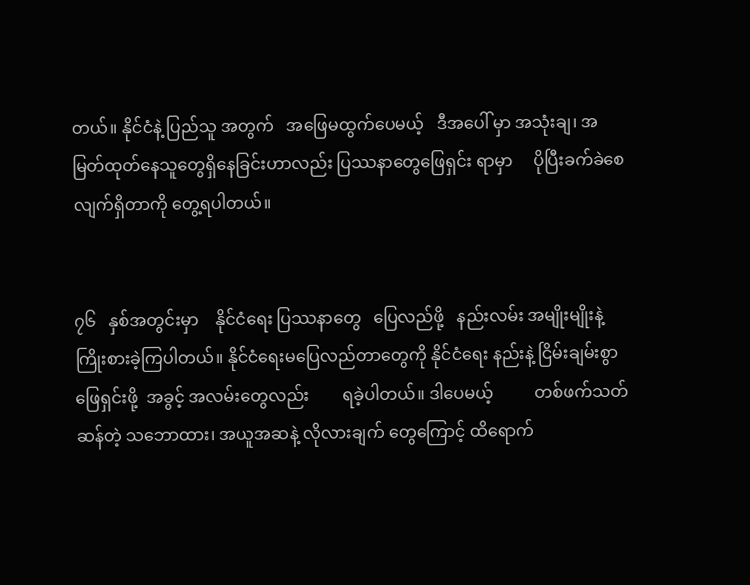တယ်။ နိုင်ငံနဲ့ ပြည်သူ အတွက်   အဖြေမထွက်ပေမယ့်   ဒီအပေါ် မှာ အသုံးချ၊ အမြတ်ထုတ်နေသူတွေရှိနေခြင်းဟာလည်း ပြဿနာတွေဖြေရှင်း ရာမှာ     ပိုပြီးခက်ခဲစေလျက်ရှိတာကို တွေ့ရပါတယ်။


၇၆   နှစ်အတွင်းမှာ    နိုင်ငံရေး ပြဿနာတွေ   ပြေလည်ဖို့   နည်းလမ်း အမျိုးမျိုးနဲ့      ကြိုးစားခဲ့ကြပါတယ်။ နိုင်ငံရေးမပြေလည်တာတွေကို နိုင်ငံရေး နည်းနဲ့ ငြိမ်းချမ်းစွာ  ဖြေရှင်းဖို့  အခွင့် အလမ်းတွေလည်း        ရခဲ့ပါတယ်။ ဒါပေမယ့်          တစ်ဖက်သတ်ဆန်တဲ့ သဘောထား၊ အယူအဆနဲ့ လိုလားချက် တွေကြောင့် ထိရောက်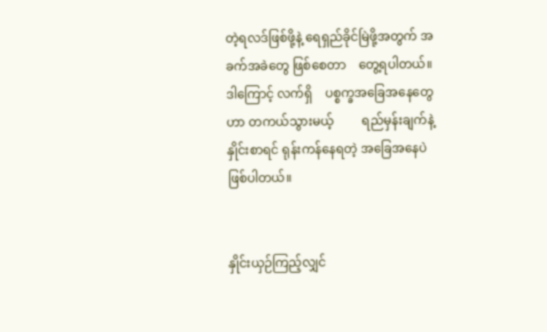တဲ့ရလဒ်ဖြစ်ဖို့နဲ့ ရေရှည်ခိုင်မြဲဖို့အတွက် အခက်အခဲတွေ ဖြစ်စေတာ    တွေ့ရပါတယ်။    ဒါကြောင့် လက်ရှိ    ပစ္စက္ခအခြေအနေတွေဟာ တကယ်သွားမယ့်         ရည်မှန်းချက်နဲ့ နှိုင်းစာရင် ရုန်းကန်နေရတဲ့ အခြေအနေပဲ ဖြစ်ပါတယ်။


နှိုင်းယှဉ်ကြည့်လျှင်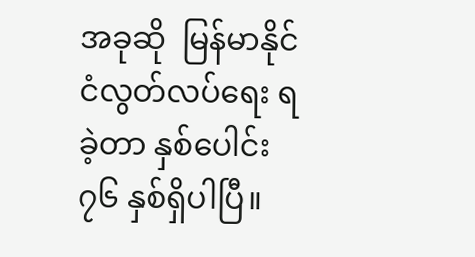အခုဆို  မြန်မာနိုင်ငံလွတ်လပ်ရေး ရခဲ့တာ နှစ်ပေါင်း ၇၆ နှစ်ရှိပါပြီ။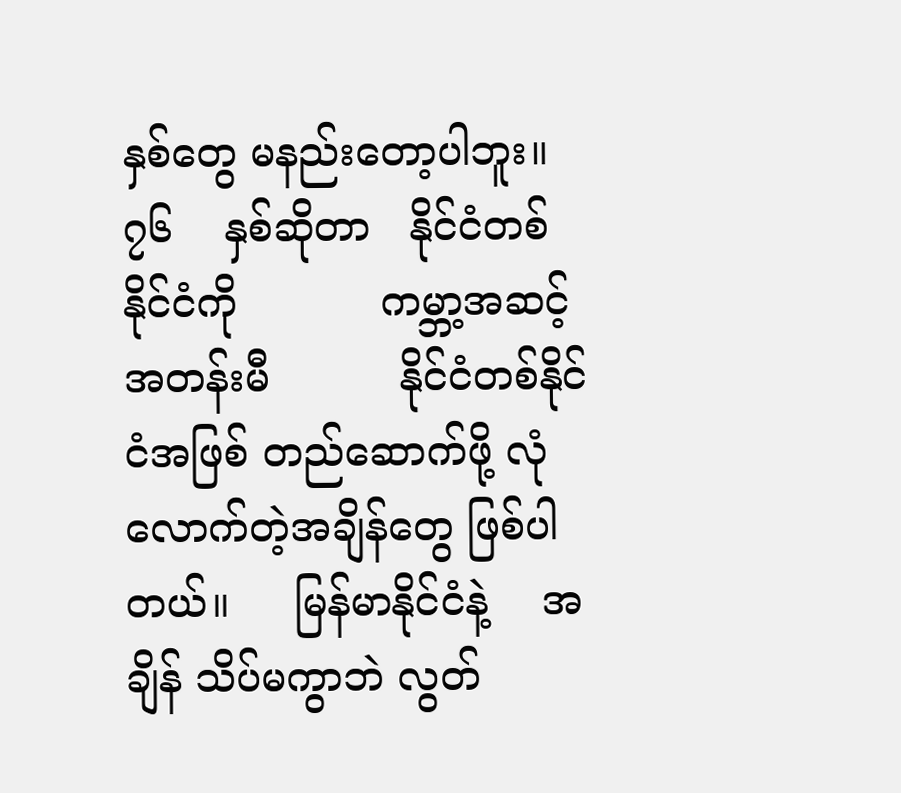နှစ်တွေ မနည်းတော့ပါဘူး။     ၇၆    နှစ်ဆိုတာ   နိုင်ငံတစ်နိုင်ငံကို           ကမ္ဘာ့အဆင့် အတန်းမီ          နိုင်ငံတစ်နိုင်ငံအဖြစ် တည်ဆောက်ဖို့ လုံလောက်တဲ့အချိန်တွေ ဖြစ်ပါတယ်။     မြန်မာနိုင်ငံနဲ့    အချိန် သိပ်မကွာဘဲ လွတ်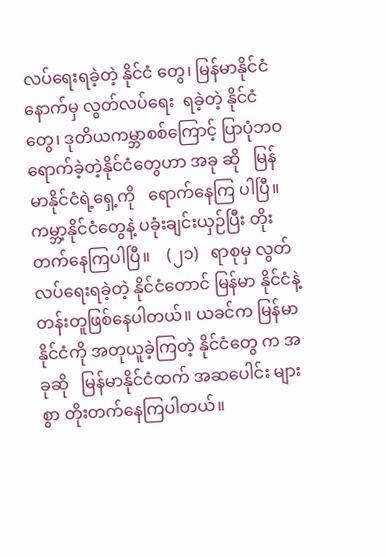လပ်ရေးရခဲ့တဲ့ နိုင်ငံ တွေ၊ မြန်မာနိုင်ငံနောက်မှ လွတ်လပ်ရေး  ရခဲ့တဲ့ နိုင်ငံတွေ၊ ဒုတိယကမ္ဘာစစ်ကြောင့် ပြာပုံဘဝရောက်ခဲ့တဲ့နိုင်ငံတွေဟာ အခု ဆို   မြန်မာနိုင်ငံရဲ့ရှေ့ကို   ရောက်နေကြ ပါပြီ။ ကမ္ဘာ့နိုင်ငံတွေနဲ့ ပခုံးချင်းယှဉ်ပြီး တိုးတက်နေကြပါပြီ။    (၂၁)   ရာစုမှ လွတ်လပ်ရေးရခဲ့တဲ့ နိုင်ငံတောင် မြန်မာ နိုင်ငံနဲ့  တန်းတူဖြစ်နေပါတယ်။ ယခင်က မြန်မာနိုင်ငံကို အတုယူခဲ့ကြတဲ့ နိုင်ငံတွေ က အခုဆို   မြန်မာနိုင်ငံထက် အဆပေါင်း များစွာ တိုးတက်နေကြပါတယ်။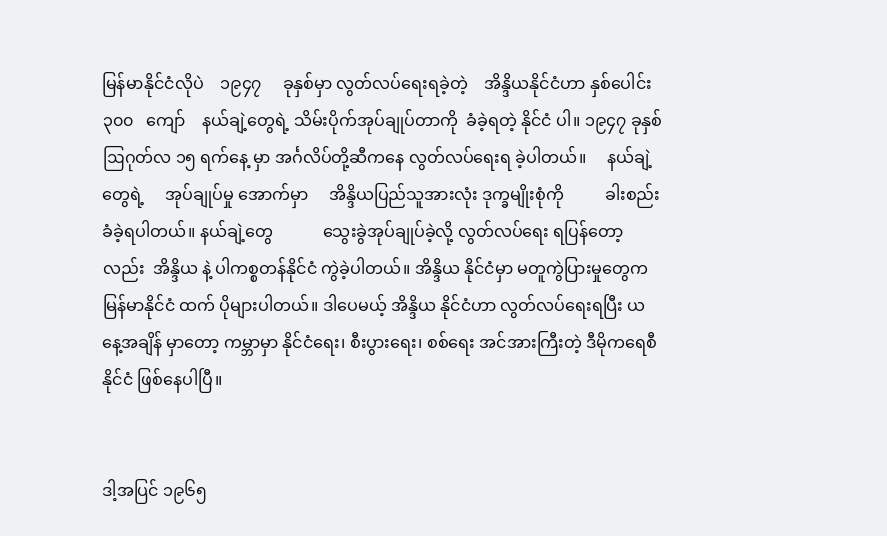မြန်မာနိုင်ငံလိုပဲ    ၁၉၄၇     ခုနှစ်မှာ လွတ်လပ်ရေးရခဲ့တဲ့    အိန္ဒိယနိုင်ငံဟာ နှစ်ပေါင်း    ၃၀၀   ကျော်    နယ်ချဲ့တွေရဲ့ သိမ်းပိုက်အုပ်ချုပ်တာကို  ခံခဲ့ရတဲ့ နိုင်ငံ ပါ။ ၁၉၄၇ ခုနှစ် ဩဂုတ်လ ၁၅ ရက်နေ့ မှာ အင်္ဂလိပ်တို့ဆီကနေ လွတ်လပ်ရေးရ ခဲ့ပါတယ်။     နယ်ချဲ့တွေရဲ့     အုပ်ချုပ်မှု အောက်မှာ     အိန္ဒိယပြည်သူအားလုံး ဒုက္ခမျိုးစုံကို          ခါးစည်းခံခဲ့ရပါတယ်။ နယ်ချဲ့တွေ            သွေးခွဲအုပ်ချုပ်ခဲ့လို့ လွတ်လပ်ရေး ရပြန်တော့လည်း  အိန္ဒိယ နဲ့ ပါကစ္စတန်နိုင်ငံ ကွဲခဲ့ပါတယ်။ အိန္ဒိယ နိုင်ငံမှာ မတူကွဲပြားမှုတွေက မြန်မာနိုင်ငံ ထက် ပိုများပါတယ်။ ဒါပေမယ့် အိန္ဒိယ နိုင်ငံဟာ လွတ်လပ်ရေးရပြီး ယနေ့အချိန် မှာတော့ ကမ္ဘာမှာ နိုင်ငံရေး၊ စီးပွားရေး၊ စစ်ရေး အင်အားကြီးတဲ့ ဒီမိုကရေစီနိုင်ငံ ဖြစ်နေပါပြီ။


ဒါ့အပြင် ၁၉၆၅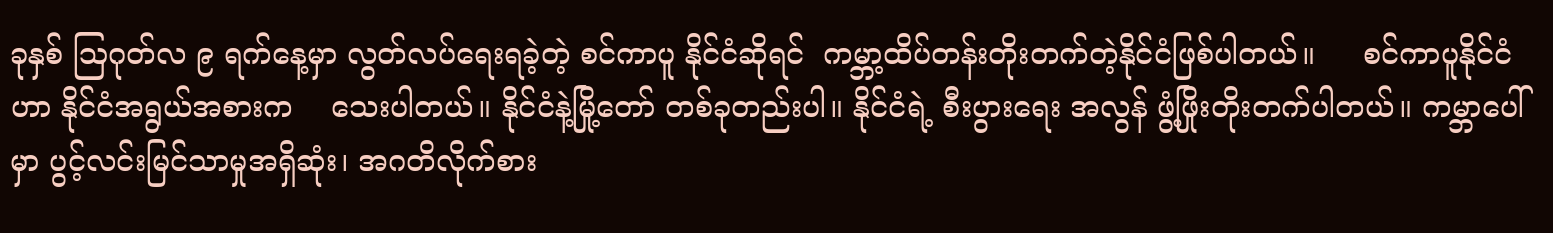ခုနှစ် ဩဂုတ်လ ၉ ရက်နေ့မှာ လွတ်လပ်ရေးရခဲ့တဲ့ စင်ကာပူ နိုင်ငံဆိုရင်  ကမ္ဘာ့ထိပ်တန်းတိုးတက်တဲ့နိုင်ငံဖြစ်ပါတယ်။     စင်ကာပူနိုင်ငံဟာ နိုင်ငံအရွယ်အစားက    သေးပါတယ်။ နိုင်ငံနဲ့မြို့တော် တစ်ခုတည်းပါ။ နိုင်ငံရဲ့ စီးပွားရေး အလွန် ဖွံ့ဖြိုးတိုးတက်ပါတယ်။ ကမ္ဘာပေါ်မှာ ပွင့်လင်းမြင်သာမှုအရှိဆုံး၊ အဂတိလိုက်စား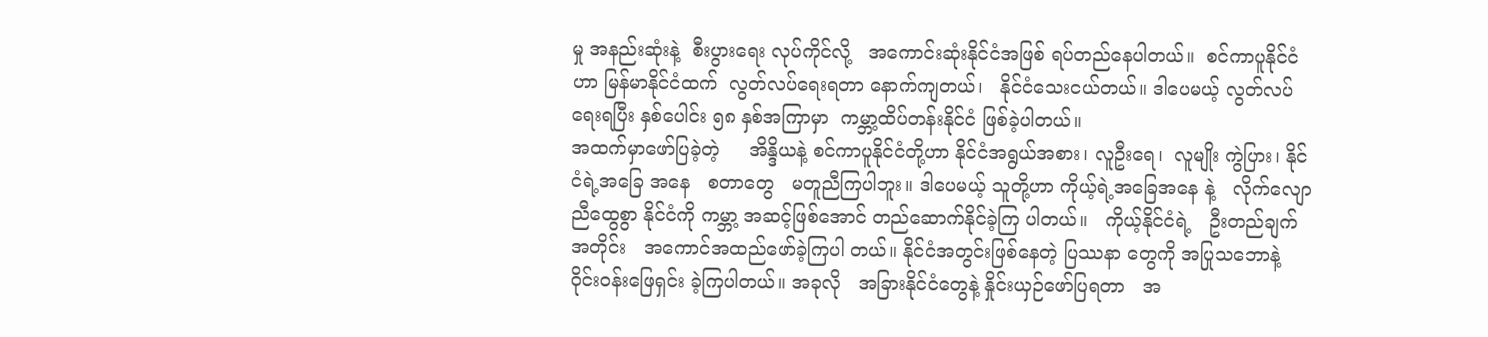မှု အနည်းဆုံးနဲ့  စီးပွားရေး လုပ်ကိုင်လို့   အကောင်းဆုံးနိုင်ငံအဖြစ် ရပ်တည်နေပါတယ်။  စင်ကာပူနိုင်ငံဟာ မြန်မာနိုင်ငံထက်  လွတ်လပ်ရေးရတာ နောက်ကျတယ်၊   နိုင်ငံသေးငယ်တယ်။ ဒါပေမယ့် လွတ်လပ်ရေးရပြီး နှစ်ပေါင်း ၅၈ နှစ်အကြာမှာ  ကမ္ဘာ့ထိပ်တန်းနိုင်ငံ ဖြစ်ခဲ့ပါတယ်။
အထက်မှာဖော်ပြခဲ့တဲ့     အိန္ဒိယနဲ့ စင်ကာပူနိုင်ငံတို့ဟာ နိုင်ငံအရွယ်အစား၊ လူဦးရေ၊  လူမျိုး ကွဲပြား၊ နိုင်ငံရဲ့အခြေ အနေ   စတာတွေ   မတူညီကြပါဘူး။ ဒါပေမယ့် သူတို့ဟာ ကိုယ့်ရဲ့အခြေအနေ နဲ့   လိုက်လျောညီထွေစွာ နိုင်ငံကို ကမ္ဘာ့ အဆင့်ဖြစ်အောင် တည်ဆောက်နိုင်ခဲ့ကြ ပါတယ်။   ကိုယ့်နိုင်ငံရဲ့   ဦးတည်ချက် အတိုင်း   အကောင်အထည်ဖော်ခဲ့ကြပါ တယ်။ နိုင်ငံအတွင်းဖြစ်နေတဲ့ ပြဿနာ တွေကို အပြုသဘောနဲ့ ဝိုင်းဝန်းဖြေရှင်း ခဲ့ကြပါတယ်။ အခုလို   အခြားနိုင်ငံတွေနဲ့ နှိုင်းယှဉ်ဖော်ပြရတာ   အ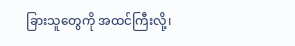ခြားသူတွေကို အထင်ကြီးလို့၊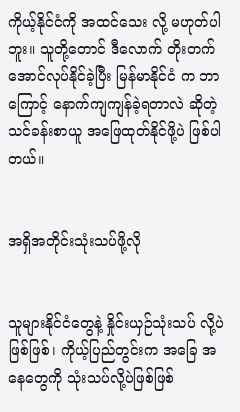ကိုယ့်နိုင်ငံကို အထင်သေး လို့ မဟုတ်ပါဘူး။ သူတို့တောင် ဒီလောက် တိုးတက်အောင်လုပ်နိုင်ခဲ့ပြီး မြန်မာနိုင်ငံ က ဘာကြောင့် နောက်ကျကျန်ခဲ့ရတာလဲ ဆိုတဲ့ သင်ခန်းစာယူ အဖြေထုတ်နိုင်ဖို့ပဲ ဖြစ်ပါတယ်။


အရှိအတိုင်းသုံးသပ်ဖို့လို


သူများနိုင်ငံတွေနဲ့ နှိုင်းယှဉ်သုံးသပ် လို့ပဲဖြစ်ဖြစ်၊ ကိုယ့်ပြည်တွင်းက အခြေ အနေတွေကို သုံးသပ်လို့ပဲဖြစ်ဖြစ်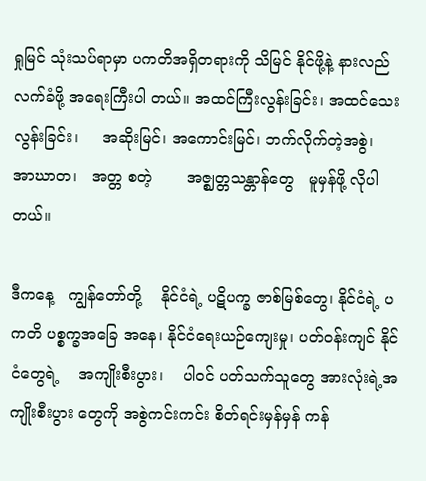ရှုမြင် သုံးသပ်ရာမှာ ပကတိအရှိတရားကို သိမြင် နိုင်ဖို့နဲ့ နားလည်လက်ခံဖို့ အရေးကြီးပါ တယ်။ အထင်ကြီးလွန်းခြင်း၊ အထင်သေး လွန်းခြင်း၊     အဆိုးမြင်၊ အကောင်းမြင်၊ ဘက်လိုက်တဲ့အစွဲ၊   အာဃာတ၊   အတ္တ စတဲ့       အဇ္ဈတ္တသန္တာန်တွေ   မူမှန်ဖို့ လိုပါတယ်။

ဒီကနေ့   ကျွန်တော်တို့    နိုင်ငံရဲ့ ပဋိပက္ခ ဇာစ်မြစ်တွေ၊ နိုင်ငံရဲ့ ပကတိ ပစ္စက္ခအခြေ အနေ၊ နိုင်ငံရေးယဉ်ကျေးမှု၊ ပတ်ဝန်းကျင် နိုင်ငံတွေရဲ့    အကျိုးစီးပွား၊    ပါဝင် ပတ်သက်သူတွေ အားလုံးရဲ့အကျိုးစီးပွား တွေကို အစွဲကင်းကင်း စိတ်ရင်းမှန်မှန် ကန်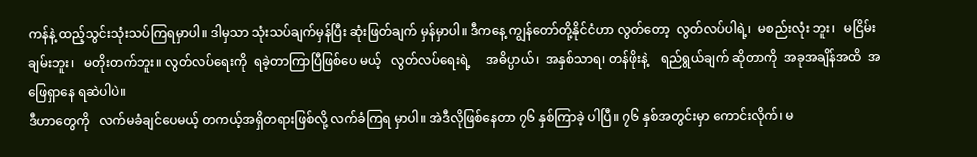ကန်နဲ့ ထည့်သွင်းသုံးသပ်ကြရမှာပါ။ ဒါမှသာ သုံးသပ်ချက်မှန်ပြီး ဆုံးဖြတ်ချက် မှန်မှာပါ။ ဒီကနေ့ ကျွန်တော်တို့နိုင်ငံဟာ လွတ်တော့  လွတ်လပ်ပါရဲ့၊  မစည်းလုံး ဘူး၊   မငြိမ်းချမ်းဘူး၊   မတိုးတက်ဘူး။ လွတ်လပ်ရေးကို  ရခဲ့တာကြာပြီဖြစ်ပေ မယ့်   လွတ်လပ်ရေးရဲ့     အဓိပ္ပာယ်၊  အနှစ်သာရ၊ တန်ဖိုးနဲ့    ရည်ရွယ်ချက် ဆိုတာကို  အခုအချိန်အထိ  အဖြေရှာနေ ရဆဲပါပဲ။
ဒီဟာတွေကို   လက်မခံချင်ပေမယ့် တကယ့်အရှိတရားဖြစ်လို့ လက်ခံကြရ မှာပါ။ အဲဒီလိုဖြစ်နေတာ ၇၆ နှစ်ကြာခဲ့ ပါပြီ။ ၇၆ နှစ်အတွင်းမှာ ကောင်းလိုက်၊ မ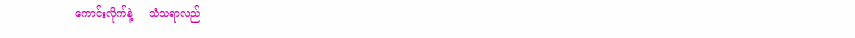ကောင်းလိုက်နဲ့     သံသရာလည်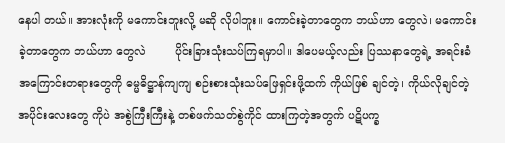နေပါ တယ်။ အားလုံးကို မကောင်းဘူးလို့ မဆို လိုပါဘူး။ ကောင်းခဲ့တာတွေက ဘယ်ဟာ တွေလဲ၊ မကောင်းခဲ့တာတွေက ဘယ်ဟာ တွေလဲ        ပိုင်းခြားသုံးသပ်ကြရမှာပါ။ ဒါပေမယ့်လည်း ပြဿနာတွေရဲ့ အရင်းခံ အကြောင်းတရားတွေကို ဓမ္မဓိဋ္ဌာန်ကျကျ စဉ်းစားသုံးသပ်ဖြေရှင်းဖို့ထက် ကိုယ်ဖြစ် ချင်တဲ့၊ ကိုယ်လိုချင်တဲ့ အပိုင်းလေးတွေ ကိုပဲ အစွဲကြီးကြီးနဲ့ တစ်ဖက်သတ်စွဲကိုင် ထားကြတဲ့အတွက် ပဋိပက္ခ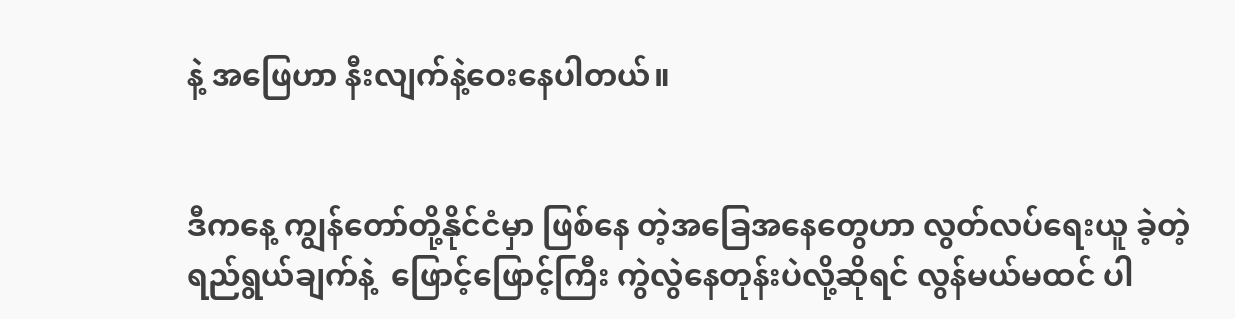နဲ့ အဖြေဟာ နီးလျက်နဲ့ဝေးနေပါတယ်။


ဒီကနေ့ ကျွန်တော်တို့နိုင်ငံမှာ ဖြစ်နေ တဲ့အခြေအနေတွေဟာ လွတ်လပ်ရေးယူ ခဲ့တဲ့  ရည်ရွယ်ချက်နဲ့  ဖြောင့်ဖြောင့်ကြီး ကွဲလွဲနေတုန်းပဲလို့ဆိုရင် လွန်မယ်မထင် ပါ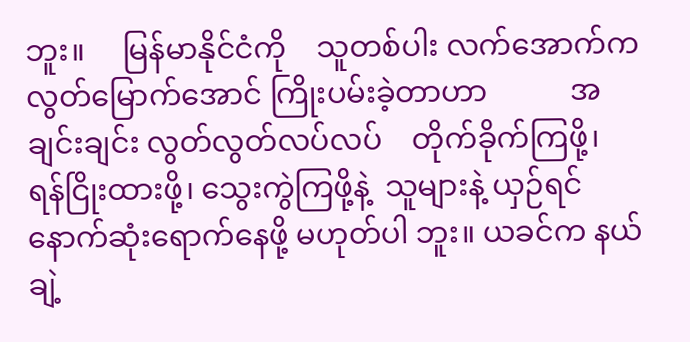ဘူး။     မြန်မာနိုင်ငံကို    သူတစ်ပါး လက်အောက်က    လွတ်မြောက်အောင် ကြိုးပမ်းခဲ့တာဟာ           အချင်းချင်း လွတ်လွတ်လပ်လပ်    တိုက်ခိုက်ကြဖို့၊ ရန်ငြိုးထားဖို့၊ သွေးကွဲကြဖို့နဲ့  သူများနဲ့ ယှဉ်ရင် နောက်ဆုံးရောက်နေဖို့ မဟုတ်ပါ ဘူး။ ယခင်က နယ်ချဲ့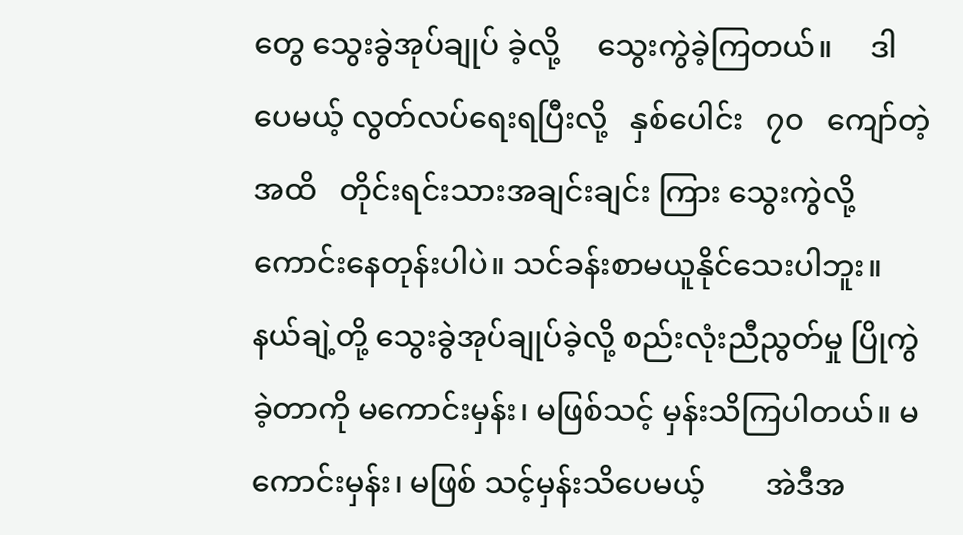တွေ သွေးခွဲအုပ်ချုပ် ခဲ့လို့     သွေးကွဲခဲ့ကြတယ်။     ဒါပေမယ့် လွတ်လပ်ရေးရပြီးလို့   နှစ်ပေါင်း   ၇၀   ကျော်တဲ့အထိ   တိုင်းရင်းသားအချင်းချင်း ကြား သွေးကွဲလို့ ကောင်းနေတုန်းပါပဲ။ သင်ခန်းစာမယူနိုင်သေးပါဘူး။ နယ်ချဲ့တို့ သွေးခွဲအုပ်ချုပ်ခဲ့လို့ စည်းလုံးညီညွတ်မှု ပြိုကွဲခဲ့တာကို မကောင်းမှန်း၊ မဖြစ်သင့် မှန်းသိကြပါတယ်။ မကောင်းမှန်း၊ မဖြစ် သင့်မှန်းသိပေမယ့်        အဲဒီအ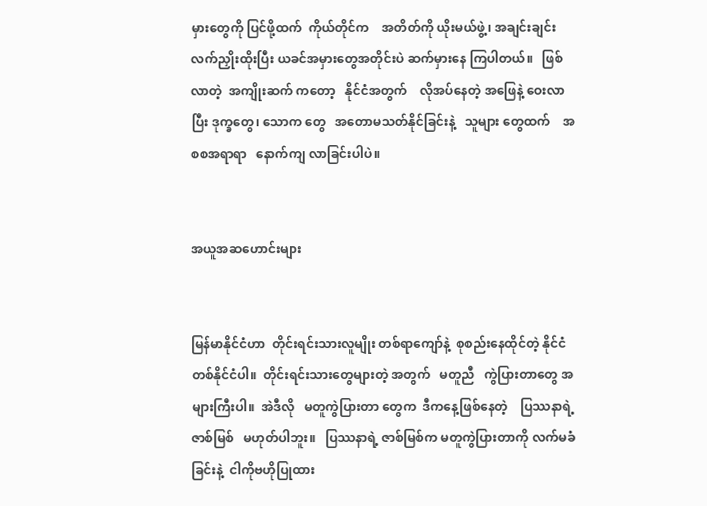မှားတွေကို ပြင်ဖို့ထက်  ကိုယ်တိုင်က    အတိတ်ကို ယိုးမယ်ဖွဲ့၊ အချင်းချင်းလက်ညှိုးထိုးပြီး ယခင်အမှားတွေအတိုင်းပဲ ဆက်မှားနေ ကြပါတယ်။   ဖြစ်လာတဲ့  အကျိုးဆက် ကတော့   နိုင်ငံအတွက်    လိုအပ်နေတဲ့ အဖြေနဲ့ ဝေးလာပြီး ဒုက္ခတွေ၊ သောက တွေ   အတောမသတ်နိုင်ခြင်းနဲ့   သူများ တွေထက်    အစစအရာရာ   နောက်ကျ လာခြင်းပါပဲ။


အယူအဆဟောင်းများ


မြန်မာနိုင်ငံဟာ  တိုင်းရင်းသားလူမျိုး တစ်ရာကျော်နဲ့  စုစည်းနေထိုင်တဲ့ နိုင်ငံ တစ်နိုင်ငံပါ။  တိုင်းရင်းသားတွေများတဲ့ အတွက်   မတူညီ   ကွဲပြားတာတွေ အများကြီးပါ။  အဲဒီလို   မတူကွဲပြားတာ တွေက  ဒီကနေ့ဖြစ်နေတဲ့    ပြဿနာရဲ့ ဇာစ်မြစ်   မဟုတ်ပါဘူး။   ပြဿနာရဲ့ ဇာစ်မြစ်က မတူကွဲပြားတာကို လက်မခံ ခြင်းနဲ့  ငါကိုဗဟိုပြုထား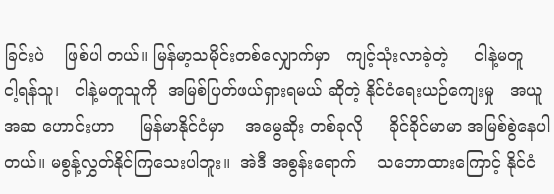ခြင်းပဲ    ဖြစ်ပါ တယ်။ မြန်မာ့သမိုင်းတစ်လျှောက်မှာ   ကျင့်သုံးလာခဲ့တဲ့     ငါနဲ့မတူ   ငါ့ရန်သူ၊   ငါနဲ့မတူသူကို  အမြစ်ပြတ်ဖယ်ရှားရမယ် ဆိုတဲ့ နိုင်ငံရေးယဉ်ကျေးမှု   အယူအဆ ဟောင်းဟာ     မြန်မာနိုင်ငံမှာ    အမွေဆိုး တစ်ခုလို     ခိုင်ခိုင်မာမာ အမြစ်စွဲနေပါ တယ်။ မစွန့်လွှတ်နိုင်ကြသေးပါဘူး။  အဲဒီ အစွန်းရောက်    သဘောထားကြောင့် နိုင်ငံ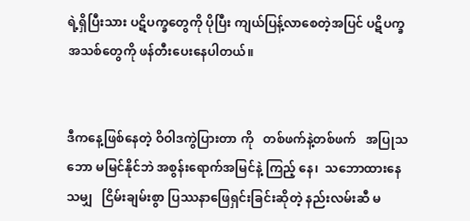ရဲ့ရှိပြီးသား ပဋိပက္ခတွေကို ပိုပြီး ကျယ်ပြန့်လာစေတဲ့အပြင် ပဋိပက္ခ အသစ်တွေကို ဖန်တီးပေးနေပါတယ်။


ဒီကနေ့ဖြစ်နေတဲ့ ဝိဝါဒကွဲပြားတာ ကို   တစ်ဖက်နဲ့တစ်ဖက်   အပြုသဘော မမြင်နိုင်ဘဲ အစွန်းရောက်အမြင်နဲ့ ကြည့် နေ၊  သဘောထားနေသမျှ   ငြိမ်းချမ်းစွာ ပြဿနာဖြေရှင်းခြင်းဆိုတဲ့ နည်းလမ်းဆီ မ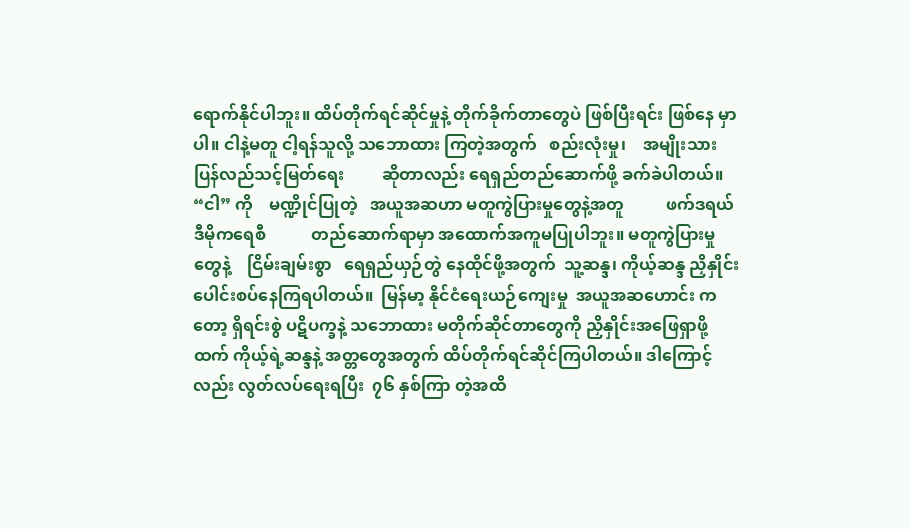ရောက်နိုင်ပါဘူး။ ထိပ်တိုက်ရင်ဆိုင်မှုနဲ့ တိုက်ခိုက်တာတွေပဲ ဖြစ်ပြီးရင်း ဖြစ်နေ မှာပါ။ ငါနဲ့မတူ ငါ့ရန်သူလို့ သဘောထား ကြတဲ့အတွက်   စည်းလုံးမှု၊    အမျိုးသား ပြန်လည်သင့်မြတ်ရေး         ဆိုတာလည်း ရေရှည်တည်ဆောက်ဖို့ ခက်ခဲပါတယ်။ “ငါ” ကို    မဏ္ဍိုင်ပြုတဲ့   အယူအဆဟာ မတူကွဲပြားမှုတွေနဲ့အတူ          ဖက်ဒရယ် ဒီမိုကရေစီ           တည်ဆောက်ရာမှာ အထောက်အကူမပြုပါဘူး။ မတူကွဲပြားမှု တွေနဲ့    ငြိမ်းချမ်းစွာ   ရေရှည်ယှဉ်တွဲ နေထိုင်ဖို့အတွက်  သူ့ဆန္ဒ၊ ကိုယ့်ဆန္ဒ ညှိနှိုင်းပေါင်းစပ်နေကြရပါတယ်။  မြန်မာ့ နိုင်ငံရေးယဉ်ကျေးမှု  အယူအဆဟောင်း ကတော့ ရှိရင်းစွဲ ပဋိပက္ခနဲ့ သဘောထား မတိုက်ဆိုင်တာတွေကို ညှိနှိုင်းအဖြေရှာဖို့ ထက် ကိုယ့်ရဲ့ဆန္ဒနဲ့ အတ္တတွေအတွက် ထိပ်တိုက်ရင်ဆိုင်ကြပါတယ်။ ဒါကြောင့် လည်း လွတ်လပ်ရေးရပြီး  ၇၆ နှစ်ကြာ တဲ့အထိ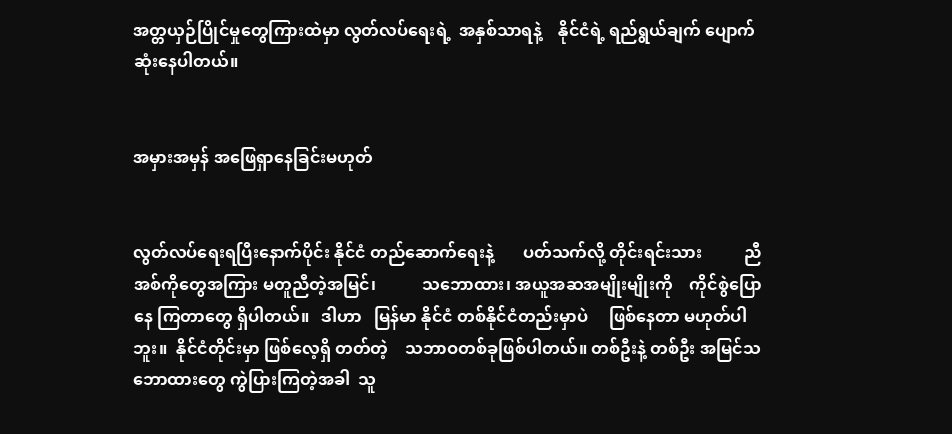အတ္တယှဉ်ပြိုင်မှုတွေကြားထဲမှာ လွတ်လပ်ရေးရဲ့  အနှစ်သာရနဲ့    နိုင်ငံရဲ့ ရည်ရွယ်ချက် ပျောက်ဆုံးနေပါတယ်။


အမှားအမှန် အဖြေရှာနေခြင်းမဟုတ်


လွတ်လပ်ရေးရပြီးနောက်ပိုင်း နိုင်ငံ တည်ဆောက်ရေးနဲ့       ပတ်သက်လို့ တိုင်းရင်းသား          ညီအစ်ကိုတွေအကြား မတူညီတဲ့အမြင်၊           သဘောထား၊ အယူအဆအမျိုးမျိုးကို    ကိုင်စွဲပြောနေ ကြတာတွေ ရှိပါတယ်။   ဒါဟာ   မြန်မာ နိုင်ငံ တစ်နိုင်ငံတည်းမှာပဲ     ဖြစ်နေတာ မဟုတ်ပါဘူး။  နိုင်ငံတိုင်းမှာ ဖြစ်လေ့ရှိ တတ်တဲ့    သဘာဝတစ်ခုဖြစ်ပါတယ်။ တစ်ဦးနဲ့ တစ်ဦး အမြင်သဘောထားတွေ ကွဲပြားကြတဲ့အခါ  သူ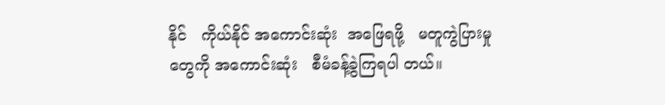နိုင်   ကိုယ်နိုင် အကောင်းဆုံး  အဖြေရဖို့   မတူကွဲပြားမှု တွေကို အကောင်းဆုံး   စီမံခန့်ခွဲကြရပါ တယ်။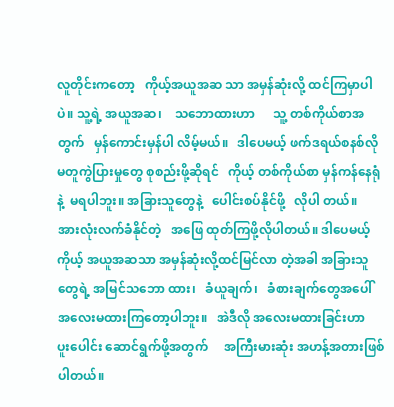လူတိုင်းကတော့   ကိုယ့်အယူအဆ သာ အမှန်ဆုံးလို့ ထင်ကြမှာပါပဲ။ သူ့ရဲ့ အယူအဆ၊    သဘောထားဟာ      သူ့ တစ်ကိုယ်စာအတွက်   မှန်ကောင်းမှန်ပါ လိမ့်မယ်။   ဒါပေမယ့် ဖက်ဒရယ်စနစ်လို မတူကွဲပြားမှုတွေ စုစည်းဖို့ဆိုရင်   ကိုယ့် တစ်ကိုယ်စာ မှန်ကန်နေရုံနဲ့  မရပါဘူး။ အခြားသူတွေနဲ့   ပေါင်းစပ်နိုင်ဖို့   လိုပါ တယ်။   အားလုံးလက်ခံနိုင်တဲ့   အဖြေ ထုတ်ကြဖို့လိုပါတယ်။ ဒါပေမယ့် ကိုယ့် အယူအဆသာ အမှန်ဆုံးလို့ထင်မြင်လာ တဲ့အခါ အခြားသူတွေရဲ့ အမြင်သဘော ထား၊   ခံယူချက်၊   ခံစားချက်တွေအပေါ် အလေးမထားကြတော့ပါဘူး။   အဲဒီလို အလေးမထားခြင်းဟာ        ပူးပေါင်း ဆောင်ရွက်ဖို့အတွက်     အကြီးမားဆုံး အဟန့်အတားဖြစ်ပါတယ်။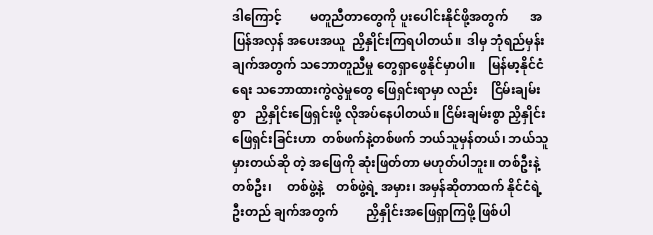ဒါကြောင့်         မတူညီတာတွေကို ပူးပေါင်းနိုင်ဖို့အတွက်       အပြန်အလှန် အပေးအယူ  ညှိနှိုင်းကြရပါတယ်။  ဒါမှ ဘုံရည်မှန်းချက်အတွက် သဘောတူညီမှု တွေရှာဖွေနိုင်မှာပါ။    မြန်မာ့နိုင်ငံရေး သဘောထားကွဲလွဲမှုတွေ ဖြေရှင်းရာမှာ လည်း    ငြိမ်းချမ်းစွာ   ညှိနှိုင်းဖြေရှင်းဖို့ လိုအပ်နေပါတယ်။ ငြိမ်းချမ်းစွာ ညှိနှိုင်း ဖြေရှင်းခြင်းဟာ  တစ်ဖက်နဲ့တစ်ဖက် ဘယ်သူမှန်တယ်၊ ဘယ်သူ မှားတယ်ဆို တဲ့ အဖြေကို ဆုံးဖြတ်တာ မဟုတ်ပါဘူး။ တစ်ဦးနဲ့တစ်ဦး၊     တစ်ဖွဲ့နဲ့    တစ်ဖွဲ့ရဲ့ အမှား၊ အမှန်ဆိုတာထက် နိုင်ငံရဲ့ဦးတည် ချက်အတွက်         ညှိနှိုင်းအဖြေရှာကြဖို့ ဖြစ်ပါ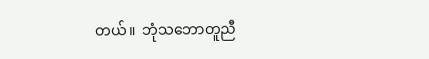တယ်။  ဘုံသဘောတူညီ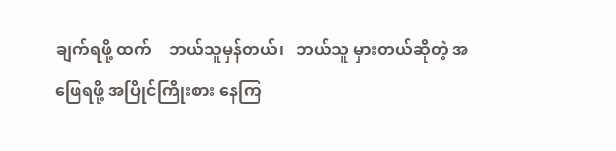ချက်ရဖို့ ထက်    ဘယ်သူမှန်တယ်၊   ဘယ်သူ မှားတယ်ဆိုတဲ့ အဖြေရဖို့ အပြိုင်ကြိုးစား နေကြ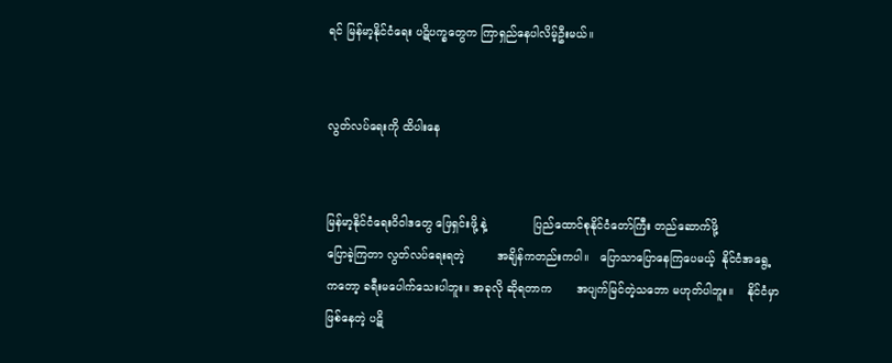ရင် မြန်မာ့နိုင်ငံရေး ပဋိပက္ခတွေက ကြာရှည်နေပါလိမ့်ဦးမယ်။


လွတ်လပ်ရေးကို ထိပါးနေ


မြန်မာ့နိုင်ငံရေးဝိဝါဒတွေ ဖြေရှင်းဖို့ နဲ့             ပြည်ထောင်စုနိုင်ငံတော်ကြီး တည်ဆောက်ဖို့               ပြောခဲ့ကြတာ လွတ်လပ်ရေးရတဲ့         အချိန်ကတည်းကပါ။   ပြောသာပြောနေကြပေမယ့်  နိုင်ငံအရွေ့ ကတော့ ခရီးမပေါက်သေးပါဘူး။ အခုလို ဆိုရတာက       အပျက်မြင်တဲ့သဘော မဟုတ်ပါဘူး။    နိုင်ငံမှာ   ဖြစ်နေတဲ့ ပဋိ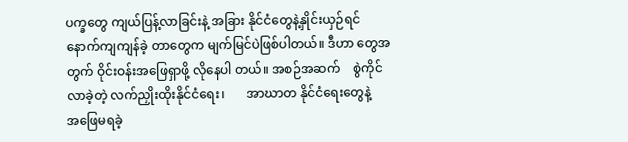ပက္ခတွေ ကျယ်ပြန့်လာခြင်းနဲ့ အခြား နိုင်ငံတွေနဲ့နှိုင်းယှဉ်ရင် နောက်ကျကျန်ခဲ့ တာတွေက မျက်မြင်ပဲဖြစ်ပါတယ်။ ဒီဟာ တွေအတွက် ဝိုင်းဝန်းအဖြေရှာဖို့ လိုနေပါ တယ်။ အစဉ်အဆက်    စွဲကိုင်လာခဲ့တဲ့ လက်ညှိုးထိုးနိုင်ငံရေး၊       အာဃာတ နိုင်ငံရေးတွေနဲ့     အဖြေမရခဲ့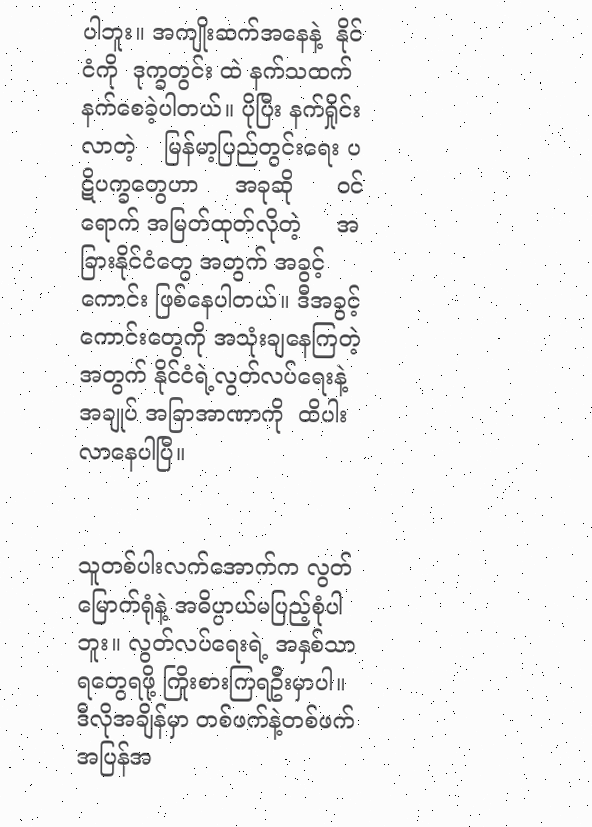ပါဘူး။ အကျိုးဆက်အနေနဲ့  နိုင်ငံကို  ဒုက္ခတွင်း ထဲ နက်သထက်နက်စေခဲ့ပါတယ်။ ပိုပြီး နက်ရှိုင်းလာတဲ့    မြန်မာ့ပြည်တွင်းရေး ပဋိပက္ခတွေဟာ     အခုဆို      ဝင်ရောက် အမြတ်ထုတ်လိုတဲ့     အခြားနိုင်ငံတွေ အတွက် အခွင့်ကောင်း ဖြစ်နေပါတယ်။ ဒီအခွင့်ကောင်းတွေကို အသုံးချနေကြတဲ့ အတွက် နိုင်ငံရဲ့လွတ်လပ်ရေးနဲ့ အချုပ် အခြာအာဏာကို  ထိပါးလာနေပါပြီ။


သူတစ်ပါးလက်အောက်က လွတ်မြောက်ရုံနဲ့ အဓိပ္ပာယ်မပြည့်စုံပါ ဘူး။ လွတ်လပ်ရေးရဲ့ အနှစ်သာရတွေရဖို့ ကြိုးစားကြရဦးမှာပါ။     ဒီလိုအချိန်မှာ တစ်ဖက်နဲ့တစ်ဖက်           အပြန်အ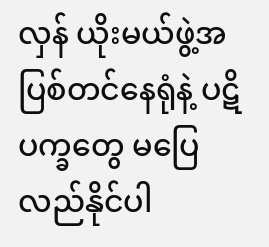လှန် ယိုးမယ်ဖွဲ့အပြစ်တင်နေရုံနဲ့ ပဋိပက္ခတွေ မပြေလည်နိုင်ပါ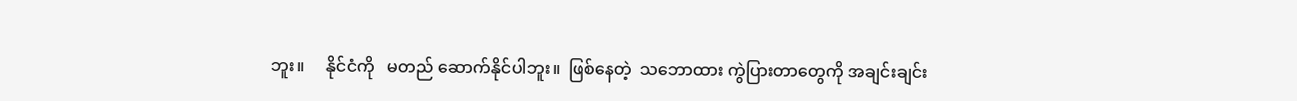ဘူး။     နိုင်ငံကို   မတည် ဆောက်နိုင်ပါဘူး။  ဖြစ်နေတဲ့  သဘောထား ကွဲပြားတာတွေကို အချင်းချင်း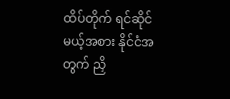ထိပ်တိုက် ရင်ဆိုင်မယ့်အစား နိုင်ငံအတွက် ညှိ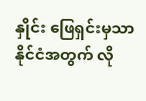နှိုင်း ဖြေရှင်းမှသာ နိုင်ငံအတွက် လို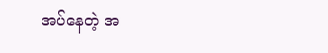အပ်နေတဲ့ အ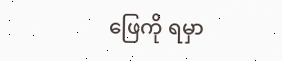ဖြေကို ရမှာ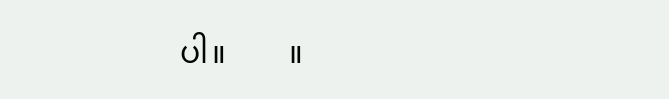ပါ။        ။